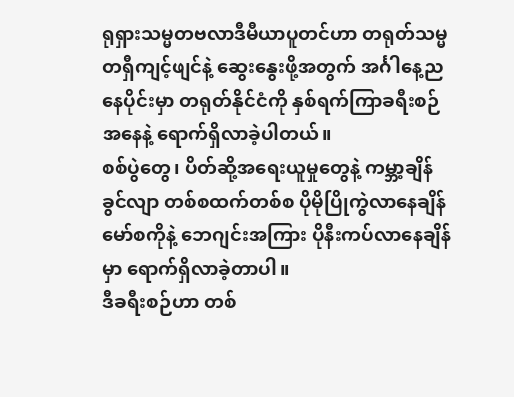ရုရှားသမ္မတဗလာဒီမီယာပူတင်ဟာ တရုတ်သမ္မတရှီကျင့်ဖျင်နဲ့ ဆွေးနွေးဖို့အတွက် အင်္ဂါနေ့ညနေပိုင်းမှာ တရုတ်နိုင်ငံကို နှစ်ရက်ကြာခရီးစဉ်အနေနဲ့ ရောက်ရှိလာခဲ့ပါတယ်။
စစ်ပွဲတွေ၊ ပိတ်ဆို့အရေးယူမှုတွေနဲ့ ကမ္ဘာ့ချိန်ခွင်လျာ တစ်စထက်တစ်စ ပိုမိုပြိုကွဲလာနေချိန် မော်စကိုနဲ့ ဘေဂျင်းအကြား ပိုနီးကပ်လာနေချိန်မှာ ရောက်ရှိလာခဲ့တာပါ။
ဒီခရီးစဉ်ဟာ တစ်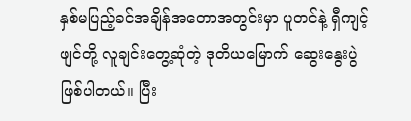နှစ်မပြည့်ခင်အချိန်အတောအတွင်းမှာ ပူတင်နဲ့ ရှီကျင့်ဖျင်တို့ လူချင်းတွေ့ဆုံတဲ့ ဒုတိယမြောက် ဆွေးနွေးပွဲဖြစ်ပါတယ်။ ပြီး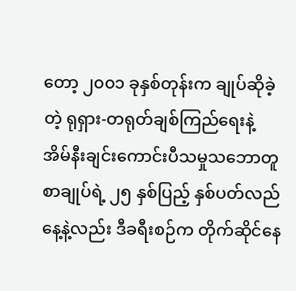တော့ ၂၀၀၁ ခုနှစ်တုန်းက ချုပ်ဆိုခဲ့တဲ့ ရုရှား-တရုတ်ချစ်ကြည်ရေးနဲ့ အိမ်နီးချင်းကောင်းပီသမှုသဘောတူစာချုပ်ရဲ့ ၂၅ နှစ်ပြည့် နှစ်ပတ်လည်နေ့နဲ့လည်း ဒီခရီးစဉ်က တိုက်ဆိုင်နေ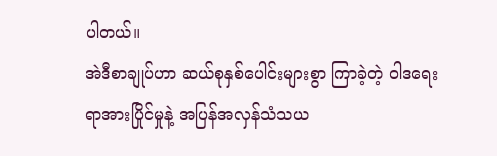ပါတယ်။
အဲဒီစာချုပ်ဟာ ဆယ်စုနှစ်ပေါင်းများစွာ ကြာခဲ့တဲ့ ဝါဒရေးရာအားပြိုင်မှုနဲ့ အပြန်အလှန်သံသယ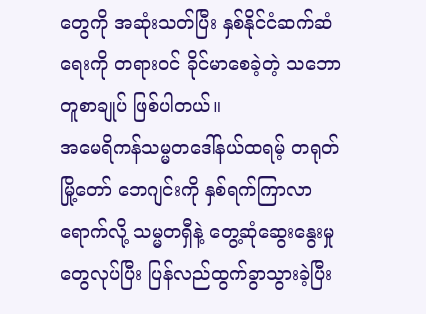တွေကို အဆုံးသတ်ပြီး နှစ်နိုင်ငံဆက်ဆံရေးကို တရားဝင် ခိုင်မာစေခဲ့တဲ့ သဘောတူစာချုပ် ဖြစ်ပါတယ်။
အမေရိကန်သမ္မတဒေါ်နယ်ထရမ့် တရုတ်မြို့တော် ဘေဂျင်းကို နှစ်ရက်ကြာလာရောက်လို့ သမ္မတရှီနဲ့ တွေ့ဆုံဆွေးနွေးမှုတွေလုပ်ပြီး ပြန်လည်ထွက်ခွာသွားခဲ့ပြီး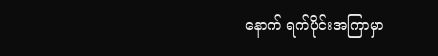နောက် ရက်ပိုင်းအကြာမှာ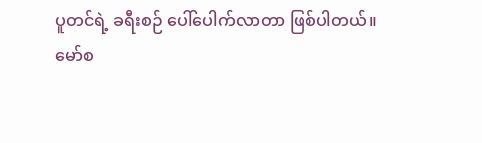ပူတင်ရဲ့ ခရီးစဉ် ပေါ်ပေါက်လာတာ ဖြစ်ပါတယ်။
မော်စ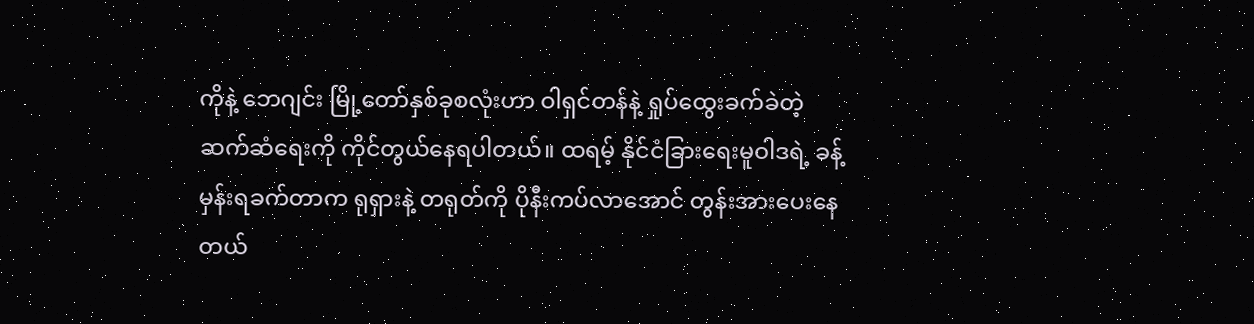ကိုနဲ့ ဘေဂျင်း မြို့တော်နှစ်ခုစလုံးဟာ ဝါရှင်တန်နဲ့ ရှုပ်ထွေးခက်ခဲတဲ့ ဆက်ဆံရေးကို ကိုင်တွယ်နေရပါတယ်။ ထရမ့် နိုင်ငံခြားရေးမူဝါဒရဲ့ ခန့်မှန်းရခက်တာက ရုရှားနဲ့ တရုတ်ကို ပိုနီးကပ်လာအောင် တွန်းအားပေးနေတယ်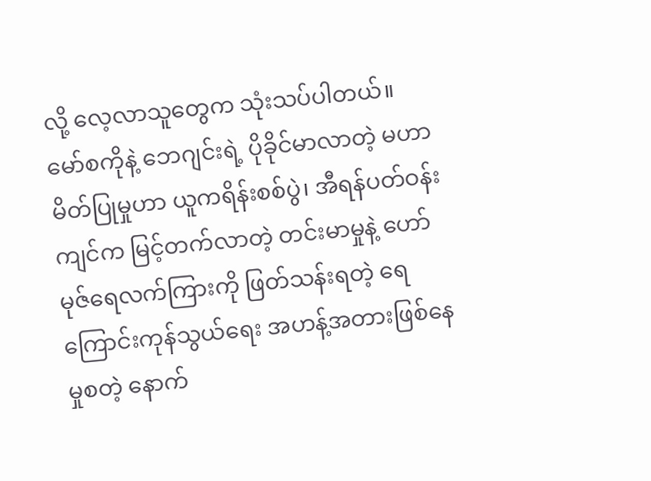လို့ လေ့လာသူတွေက သုံးသပ်ပါတယ်။
မော်စကိုနဲ့ ဘေဂျင်းရဲ့ ပိုခိုင်မာလာတဲ့ မဟာမိတ်ပြုမှုဟာ ယူကရိန်းစစ်ပွဲ၊ အီရန်ပတ်ဝန်းကျင်က မြင့်တက်လာတဲ့ တင်းမာမှုနဲ့ ဟော်မုဇ်ရေလက်ကြားကို ဖြတ်သန်းရတဲ့ ရေကြောင်းကုန်သွယ်ရေး အဟန့်အတားဖြစ်နေမှုစတဲ့ နောက်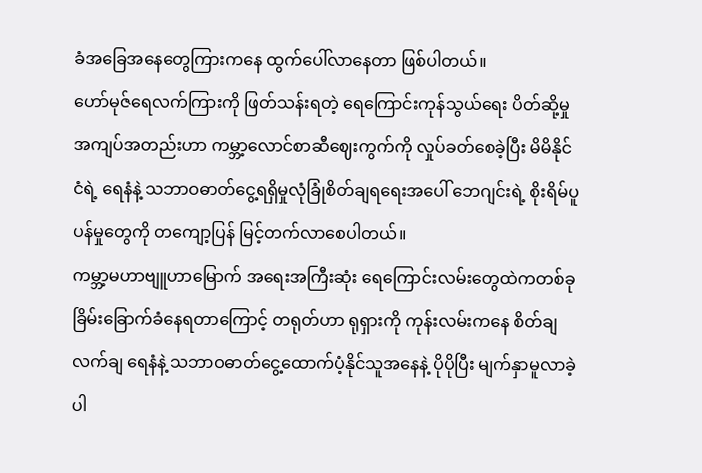ခံအခြေအနေတွေကြားကနေ ထွက်ပေါ်လာနေတာ ဖြစ်ပါတယ်။
ဟော်မုဇ်ရေလက်ကြားကို ဖြတ်သန်းရတဲ့ ရေကြောင်းကုန်သွယ်ရေး ပိတ်ဆို့မှုအကျပ်အတည်းဟာ ကမ္ဘာ့လောင်စာဆီဈေးကွက်ကို လှုပ်ခတ်စေခဲ့ပြီး မိမိနိုင်ငံရဲ့ ရေနံနဲ့ သဘာဝဓာတ်ငွေ့ရရှိမှုလုံခြုံစိတ်ချရရေးအပေါ် ဘေဂျင်းရဲ့ စိုးရိမ်ပူပန်မှုတွေကို တကျော့ပြန် မြင့်တက်လာစေပါတယ်။
ကမ္ဘာ့မဟာဗျူဟာမြောက် အရေးအကြီးဆုံး ရေကြောင်းလမ်းတွေထဲကတစ်ခု ခြိမ်းခြောက်ခံနေရတာကြောင့် တရုတ်ဟာ ရုရှားကို ကုန်းလမ်းကနေ စိတ်ချလက်ချ ရေနံနဲ့ သဘာဝဓာတ်ငွေ့ထောက်ပံ့နိုင်သူအနေနဲ့ ပိုပိုပြီး မျက်နှာမူလာခဲ့ပါ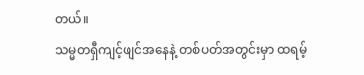တယ်။
သမ္မတရှီကျင့်ဖျင်အနေနဲ့ တစ်ပတ်အတွင်းမှာ ထရမ့်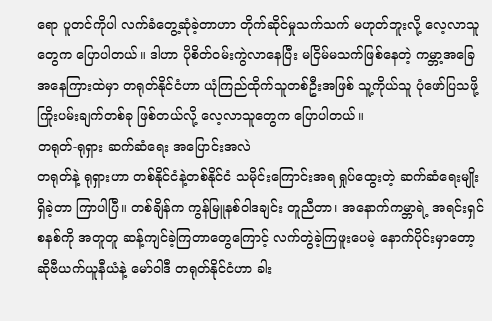ရော ပူတင်ကိုပါ လက်ခံတွေ့ဆုံခဲ့တာဟာ တိုက်ဆိုင်မှုသက်သက် မဟုတ်ဘူးလို့ လေ့လာသူတွေက ပြောပါတယ်။ ဒါဟာ ပိုစိတ်ဝမ်းကွဲလာနေပြီး မငြိမ်မသက်ဖြစ်နေတဲ့ ကမ္ဘာ့အခြေအနေကြားထဲမှာ တရုတ်နိုင်ငံဟာ ယုံကြည်ထိုက်သူတစ်ဦးအဖြစ် သူ့ကိုယ်သူ ပုံဖော်ပြသဖို့ ကြိုးပမ်းချက်တစ်ခု ဖြစ်တယ်လို့ လေ့လာသူတွေက ပြောပါတယ်။
တရုတ်-ရုရှား ဆက်ဆံရေး အပြောင်းအလဲ
တရုတ်နဲ့ ရုရှားဟာ တစ်နိုင်ငံနဲ့တစ်နိုင်ငံ သမိုင်းကြောင်းအရ ရှုပ်ထွေးတဲ့ ဆက်ဆံရေးမျိုး ရှိခဲ့တာ ကြာပါပြီ။ တစ်ချိန်က ကွန်မြူနစ်ဝါဒချင်း တူညီတာ၊ အနောက်ကမ္ဘာရဲ့ အရင်းရှင်စနစ်ကို အတူတူ ဆန့်ကျင်ခဲ့ကြတာတွေကြောင့် လက်တွဲခဲ့ကြဖူးပေမဲ့ နောက်ပိုင်းမှာတော့ ဆိုဗီယက်ယူနီယံနဲ့ မော်ဝါဒီ တရုတ်နိုင်ငံဟာ ခါး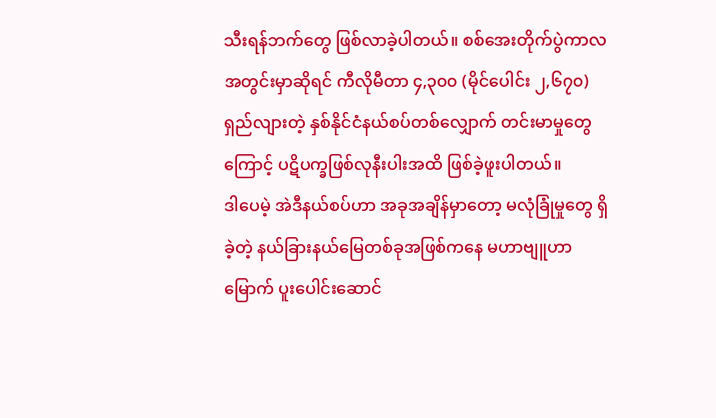သီးရန်ဘက်တွေ ဖြစ်လာခဲ့ပါတယ်။ စစ်အေးတိုက်ပွဲကာလအတွင်းမှာဆိုရင် ကီလိုမီတာ ၄,၃၀၀ (မိုင်ပေါင်း ၂,၆၇၀) ရှည်လျားတဲ့ နှစ်နိုင်ငံနယ်စပ်တစ်လျှောက် တင်းမာမှုတွေကြောင့် ပဋိပက္ခဖြစ်လုနီးပါးအထိ ဖြစ်ခဲ့ဖူးပါတယ်။
ဒါပေမဲ့ အဲဒီနယ်စပ်ဟာ အခုအချိန်မှာတော့ မလုံခြုံမှုတွေ ရှိခဲ့တဲ့ နယ်ခြားနယ်မြေတစ်ခုအဖြစ်ကနေ မဟာဗျူဟာမြောက် ပူးပေါင်းဆောင်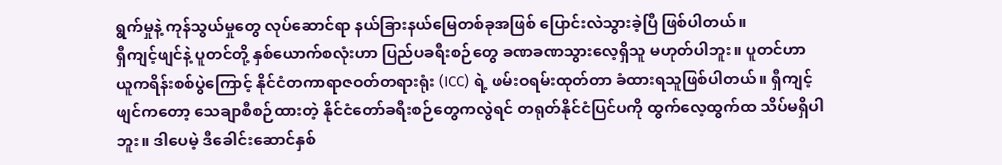ရွက်မှုနဲ့ ကုန်သွယ်မှုတွေ လုပ်ဆောင်ရာ နယ်ခြားနယ်မြေတစ်ခုအဖြစ် ပြောင်းလဲသွားခဲ့ပြီ ဖြစ်ပါတယ်။
ရှီကျင့်ဖျင်နဲ့ ပူတင်တို့ နှစ်ယောက်စလုံးဟာ ပြည်ပခရီးစဉ်တွေ ခဏခဏသွားလေ့ရှိသူ မဟုတ်ပါဘူး။ ပူတင်ဟာ ယူကရိန်းစစ်ပွဲကြောင့် နိုင်ငံတကာရာဇဝတ်တရားရုံး (ICC) ရဲ့ ဖမ်းဝရမ်းထုတ်တာ ခံထားရသူဖြစ်ပါတယ်။ ရှီကျင့်ဖျင်ကတော့ သေချာစီစဉ်ထားတဲ့ နိုင်ငံတော်ခရီးစဉ်တွေကလွဲရင် တရုတ်နိုင်ငံပြင်ပကို ထွက်လေ့ထွက်ထ သိပ်မရှိပါဘူး။ ဒါပေမဲ့ ဒီခေါင်းဆောင်နှစ်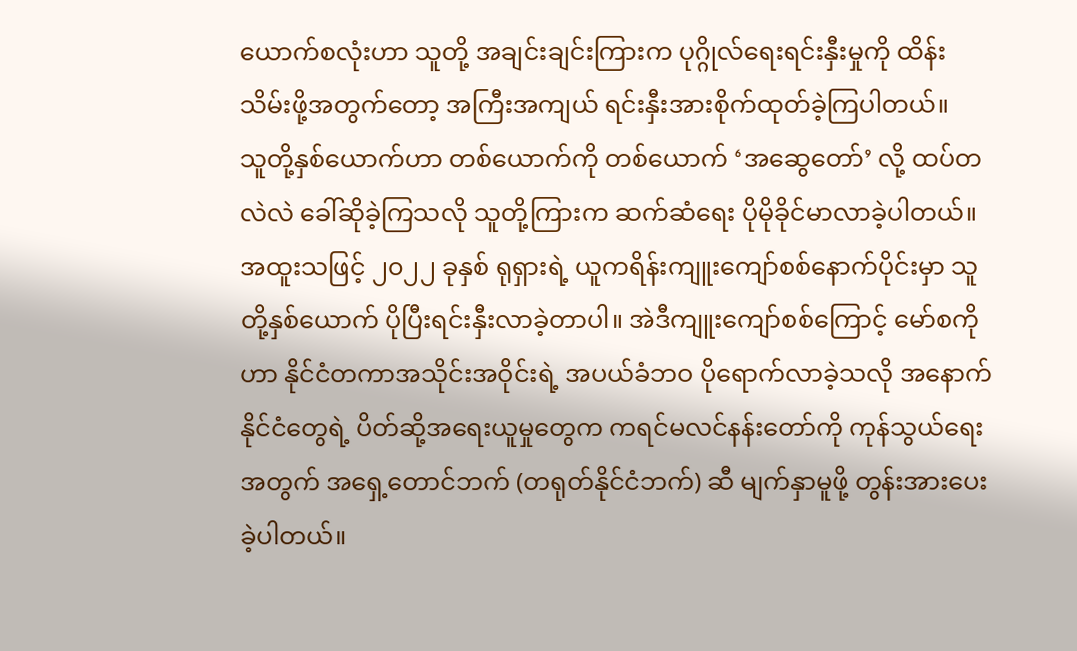ယောက်စလုံးဟာ သူတို့ အချင်းချင်းကြားက ပုဂ္ဂိုလ်ရေးရင်းနှီးမှုကို ထိန်းသိမ်းဖို့အတွက်တော့ အကြီးအကျယ် ရင်းနှီးအားစိုက်ထုတ်ခဲ့ကြပါတယ်။
သူတို့နှစ်ယောက်ဟာ တစ်ယောက်ကို တစ်ယောက် ‘အဆွေတော်’ လို့ ထပ်တလဲလဲ ခေါ်ဆိုခဲ့ကြသလို သူတို့ကြားက ဆက်ဆံရေး ပိုမိုခိုင်မာလာခဲ့ပါတယ်။ အထူးသဖြင့် ၂၀၂၂ ခုနှစ် ရုရှားရဲ့ ယူကရိန်းကျူးကျော်စစ်နောက်ပိုင်းမှာ သူတို့နှစ်ယောက် ပိုပြီးရင်းနှီးလာခဲ့တာပါ။ အဲဒီကျူးကျော်စစ်ကြောင့် မော်စကိုဟာ နိုင်ငံတကာအသိုင်းအဝိုင်းရဲ့ အပယ်ခံဘဝ ပိုရောက်လာခဲ့သလို အနောက်နိုင်ငံတွေရဲ့ ပိတ်ဆို့အရေးယူမှုတွေက ကရင်မလင်နန်းတော်ကို ကုန်သွယ်ရေးအတွက် အရှေ့တောင်ဘက် (တရုတ်နိုင်ငံဘက်) ဆီ မျက်နှာမူဖို့ တွန်းအားပေးခဲ့ပါတယ်။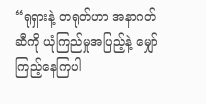“ရုရှားနဲ့ တရုတ်ဟာ အနာဂတ်ဆီကို ယုံကြည်မှုအပြည့်နဲ့ မျှော်ကြည့်နေကြပါ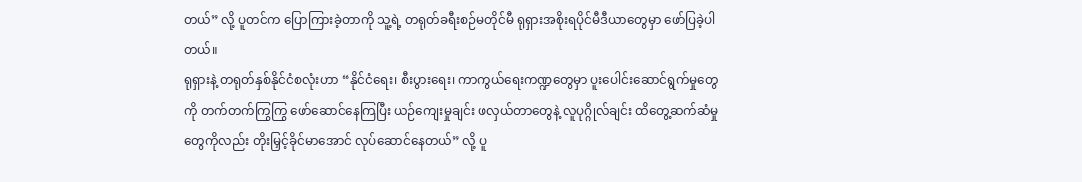တယ်” လို့ ပူတင်က ပြောကြားခဲ့တာကို သူ့ရဲ့ တရုတ်ခရီးစဉ်မတိုင်မီ ရုရှားအစိုးရပိုင်မီဒီယာတွေမှာ ဖော်ပြခဲ့ပါတယ်။
ရုရှားနဲ့ တရုတ်နှစ်နိုင်ငံစလုံးဟာ “နိုင်ငံရေး၊ စီးပွားရေး၊ ကာကွယ်ရေးကဏ္ဍတွေမှာ ပူးပေါင်းဆောင်ရွက်မှုတွေကို တက်တက်ကြွကြွ ဖော်ဆောင်နေကြပြီး ယဉ်ကျေးမှုချင်း ဖလှယ်တာတွေနဲ့ လူပုဂ္ဂိုလ်ချင်း ထိတွေ့ဆက်ဆံမှုတွေကိုလည်း တိုးမြှင့်ခိုင်မာအောင် လုပ်ဆောင်နေတယ်” လို့ ပူ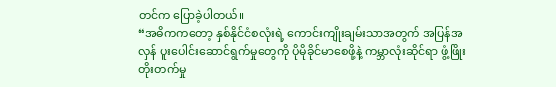တင်က ပြောခဲ့ပါတယ်။
“အဓိကကတော့ နှစ်နိုင်ငံစလုံးရဲ့ ကောင်းကျိုးချမ်းသာအတွက် အပြန်အလှန် ပူးပေါင်းဆောင်ရွက်မှုတွေကို ပိုမိုခိုင်မာစေဖို့နဲ့ ကမ္ဘာလုံးဆိုင်ရာ ဖွံ့ဖြိုးတိုးတက်မှု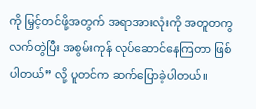ကို မြှင့်တင်ဖို့အတွက် အရာအားလုံးကို အတူတကွ လက်တွဲပြီး အစွမ်းကုန် လုပ်ဆောင်နေကြတာ ဖြစ်ပါတယ်” လို့ ပူတင်က ဆက်ပြောခဲ့ပါတယ်။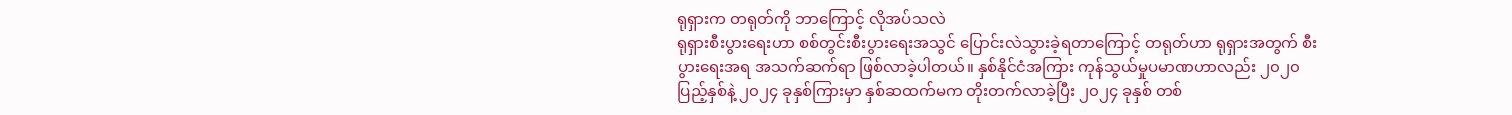ရုရှားက တရုတ်ကို ဘာကြောင့် လိုအပ်သလဲ
ရုရှားစီးပွားရေးဟာ စစ်တွင်းစီးပွားရေးအသွင် ပြောင်းလဲသွားခဲ့ရတာကြောင့် တရုတ်ဟာ ရုရှားအတွက် စီးပွားရေးအရ အသက်ဆက်ရာ ဖြစ်လာခဲ့ပါတယ်။ နှစ်နိုင်ငံအကြား ကုန်သွယ်မှုပမာဏဟာလည်း ၂၀၂၀ ပြည့်နှစ်နဲ့ ၂၀၂၄ ခုနှစ်ကြားမှာ နှစ်ဆထက်မက တိုးတက်လာခဲ့ပြီး ၂၀၂၄ ခုနှစ် တစ်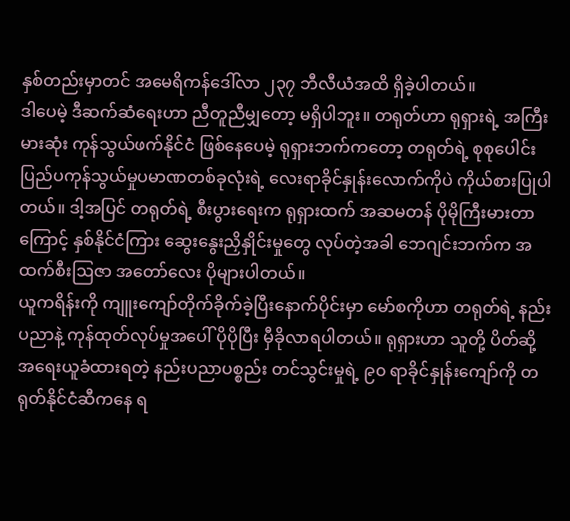နှစ်တည်းမှာတင် အမေရိကန်ဒေါ်လာ ၂၃၇ ဘီလီယံအထိ ရှိခဲ့ပါတယ်။
ဒါပေမဲ့ ဒီဆက်ဆံရေးဟာ ညီတူညီမျှတော့ မရှိပါဘူး။ တရုတ်ဟာ ရုရှားရဲ့ အကြီးမားဆုံး ကုန်သွယ်ဖက်နိုင်ငံ ဖြစ်နေပေမဲ့ ရုရှားဘက်ကတော့ တရုတ်ရဲ့ စုစုပေါင်း ပြည်ပကုန်သွယ်မှုပမာဏတစ်ခုလုံးရဲ့ လေးရာခိုင်နှုန်းလောက်ကိုပဲ ကိုယ်စားပြုပါတယ်။ ဒါ့အပြင် တရုတ်ရဲ့ စီးပွားရေးက ရုရှားထက် အဆမတန် ပိုမိုကြီးမားတာကြောင့် နှစ်နိုင်ငံကြား ဆွေးနွေးညှိနှိုင်းမှုတွေ လုပ်တဲ့အခါ ဘေဂျင်းဘက်က အထက်စီးဩဇာ အတော်လေး ပိုများပါတယ်။
ယူကရိန်းကို ကျူးကျော်တိုက်ခိုက်ခဲ့ပြီးနောက်ပိုင်းမှာ မော်စကိုဟာ တရုတ်ရဲ့ နည်းပညာနဲ့ ကုန်ထုတ်လုပ်မှုအပေါ် ပိုပိုပြီး မှီခိုလာရပါတယ်။ ရုရှားဟာ သူတို့ ပိတ်ဆို့အရေးယူခံထားရတဲ့ နည်းပညာပစ္စည်း တင်သွင်းမှုရဲ့ ၉၀ ရာခိုင်နှုန်းကျော်ကို တရုတ်နိုင်ငံဆီကနေ ရ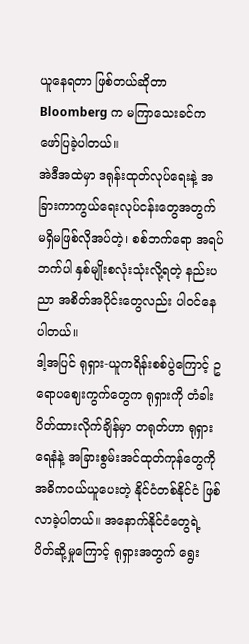ယူနေရတာ ဖြစ်တယ်ဆိုတာ Bloomberg က မကြာသေးခင်က ဖော်ပြခဲ့ပါတယ်။
အဲဒီအထဲမှာ ဒရုန်းထုတ်လုပ်ရေးနဲ့ အခြားကာကွယ်ရေးလုပ်ငန်းတွေအတွက် မရှိမဖြစ်လိုအပ်တဲ့၊ စစ်ဘက်ရော အရပ်ဘက်ပါ နှစ်မျိုးစလုံးသုံးလို့ရတဲ့ နည်းပညာ အစိတ်အပိုင်းတွေလည်း ပါဝင်နေပါတယ်။
ဒါ့အပြင် ရုရှား-ယူကရိန်းစစ်ပွဲကြောင့် ဥရောပဈေးကွက်တွေက ရုရှားကို တံခါးပိတ်ထားလိုက်ချိန်မှာ တရုတ်ဟာ ရုရှားရေနံနဲ့ အခြားစွမ်းအင်ထုတ်ကုန်တွေကို အဓိကဝယ်ယူပေးတဲ့ နိုင်ငံတစ်နိုင်ငံ ဖြစ်လာခဲ့ပါတယ်။ အနောက်နိုင်ငံတွေရဲ့ ပိတ်ဆို့မှုကြောင့် ရုရှားအတွက် ရွေး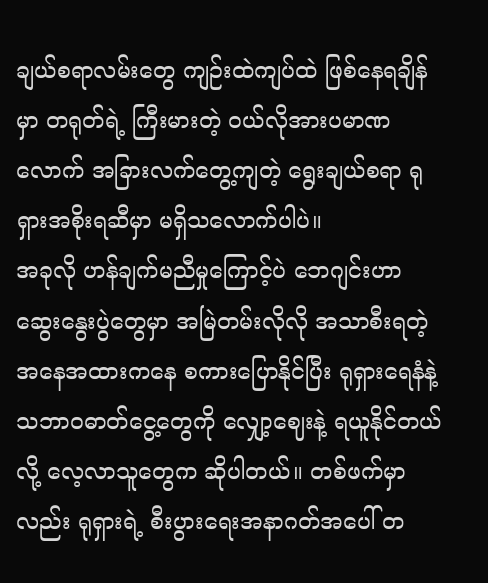ချယ်စရာလမ်းတွေ ကျဉ်းထဲကျပ်ထဲ ဖြစ်နေရချိန်မှာ တရုတ်ရဲ့ ကြီးမားတဲ့ ဝယ်လိုအားပမာဏလောက် အခြားလက်တွေ့ကျတဲ့ ရွေးချယ်စရာ ရုရှားအစိုးရဆီမှာ မရှိသလောက်ပါပဲ။
အခုလို ဟန်ချက်မညီမှုကြောင့်ပဲ ဘေဂျင်းဟာ ဆွေးနွေးပွဲတွေမှာ အမြဲတမ်းလိုလို အသာစီးရတဲ့ အနေအထားကနေ စကားပြောနိုင်ပြီး ရုရှားရေနံနဲ့ သဘာဝဓာတ်ငွေ့တွေကို လျှော့ဈေးနဲ့ ရယူနိုင်တယ်လို့ လေ့လာသူတွေက ဆိုပါတယ်။ တစ်ဖက်မှာလည်း ရုရှားရဲ့ စီးပွားရေးအနာဂတ်အပေါ် တ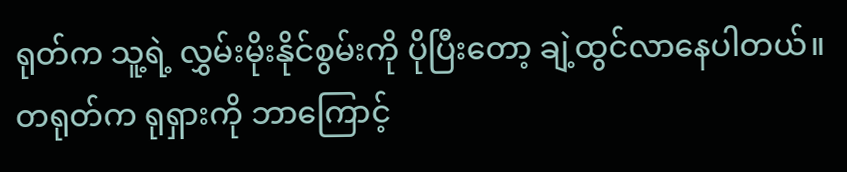ရုတ်က သူ့ရဲ့ လွှမ်းမိုးနိုင်စွမ်းကို ပိုပြီးတော့ ချဲ့ထွင်လာနေပါတယ်။
တရုတ်က ရုရှားကို ဘာကြောင့်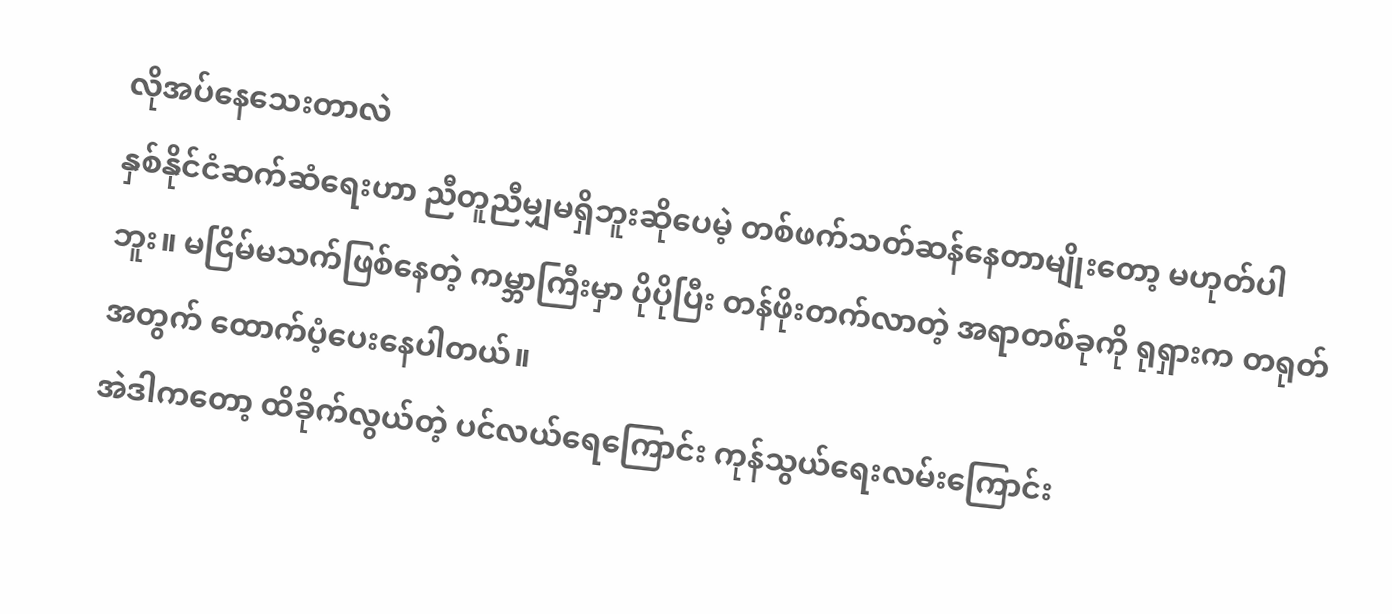လိုအပ်နေသေးတာလဲ
နှစ်နိုင်ငံဆက်ဆံရေးဟာ ညီတူညီမျှမရှိဘူးဆိုပေမဲ့ တစ်ဖက်သတ်ဆန်နေတာမျိုးတော့ မဟုတ်ပါဘူး။ မငြိမ်မသက်ဖြစ်နေတဲ့ ကမ္ဘာကြီးမှာ ပိုပိုပြီး တန်ဖိုးတက်လာတဲ့ အရာတစ်ခုကို ရုရှားက တရုတ်အတွက် ထောက်ပံ့ပေးနေပါတယ်။
အဲဒါကတော့ ထိခိုက်လွယ်တဲ့ ပင်လယ်ရေကြောင်း ကုန်သွယ်ရေးလမ်းကြောင်း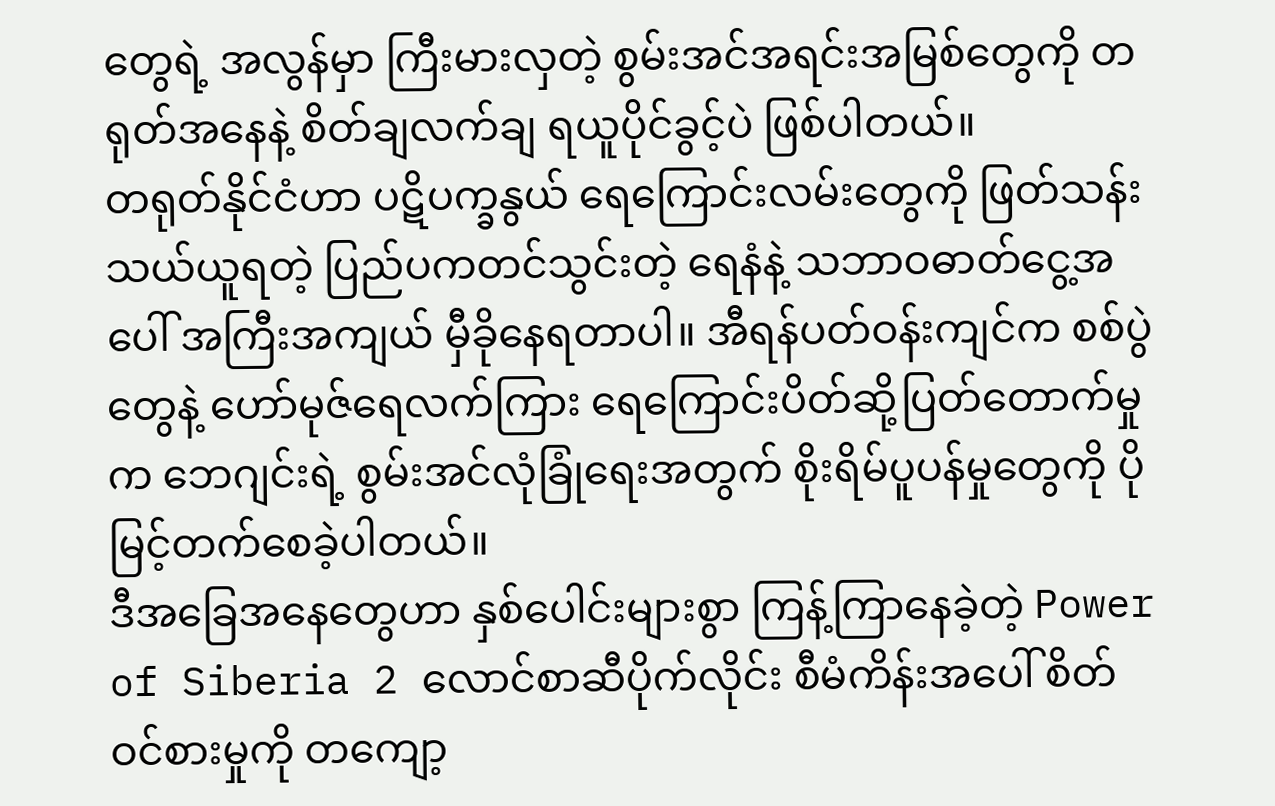တွေရဲ့ အလွန်မှာ ကြီးမားလှတဲ့ စွမ်းအင်အရင်းအမြစ်တွေကို တရုတ်အနေနဲ့ စိတ်ချလက်ချ ရယူပိုင်ခွင့်ပဲ ဖြစ်ပါတယ်။
တရုတ်နိုင်ငံဟာ ပဋိပက္ခနွယ် ရေကြောင်းလမ်းတွေကို ဖြတ်သန်းသယ်ယူရတဲ့ ပြည်ပကတင်သွင်းတဲ့ ရေနံနဲ့ သဘာဝဓာတ်ငွေ့အပေါ် အကြီးအကျယ် မှီခိုနေရတာပါ။ အီရန်ပတ်ဝန်းကျင်က စစ်ပွဲတွေနဲ့ ဟော်မုဇ်ရေလက်ကြား ရေကြောင်းပိတ်ဆို့ပြတ်တောက်မှုက ဘေဂျင်းရဲ့ စွမ်းအင်လုံခြုံရေးအတွက် စိုးရိမ်ပူပန်မှုတွေကို ပိုမြင့်တက်စေခဲ့ပါတယ်။
ဒီအခြေအနေတွေဟာ နှစ်ပေါင်းများစွာ ကြန့်ကြာနေခဲ့တဲ့ Power of Siberia 2 လောင်စာဆီပိုက်လိုင်း စီမံကိန်းအပေါ် စိတ်ဝင်စားမှုကို တကျော့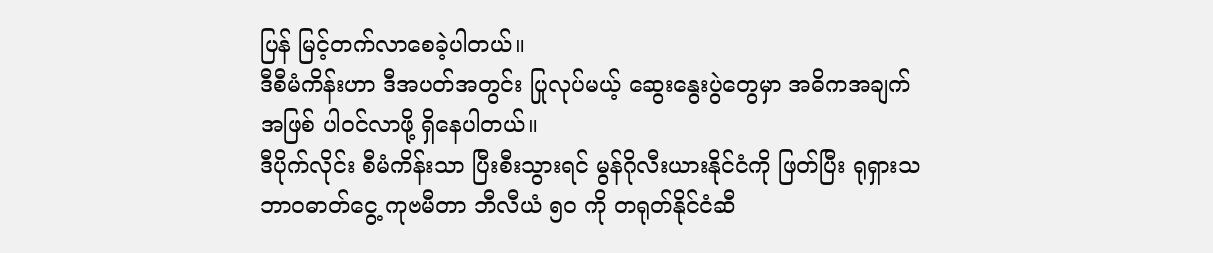ပြန် မြင့်တက်လာစေခဲ့ပါတယ်။
ဒီစီမံကိန်းဟာ ဒီအပတ်အတွင်း ပြုလုပ်မယ့် ဆွေးနွေးပွဲတွေမှာ အဓိကအချက်အဖြစ် ပါဝင်လာဖို့ ရှိနေပါတယ်။
ဒီပိုက်လိုင်း စီမံကိန်းသာ ပြီးစီးသွားရင် မွန်ဂိုလီးယားနိုင်ငံကို ဖြတ်ပြီး ရုရှားသဘာဝဓာတ်ငွေ့ ကုဗမီတာ ဘီလီယံ ၅၀ ကို တရုတ်နိုင်ငံဆီ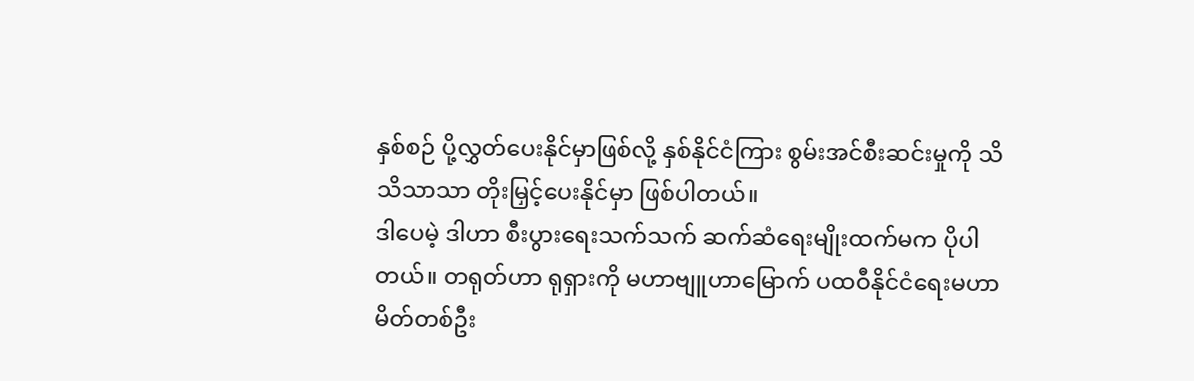နှစ်စဉ် ပို့လွှတ်ပေးနိုင်မှာဖြစ်လို့ နှစ်နိုင်ငံကြား စွမ်းအင်စီးဆင်းမှုကို သိသိသာသာ တိုးမြှင့်ပေးနိုင်မှာ ဖြစ်ပါတယ်။
ဒါပေမဲ့ ဒါဟာ စီးပွားရေးသက်သက် ဆက်ဆံရေးမျိုးထက်မက ပိုပါတယ်။ တရုတ်ဟာ ရုရှားကို မဟာဗျူဟာမြောက် ပထဝီနိုင်ငံရေးမဟာမိတ်တစ်ဦး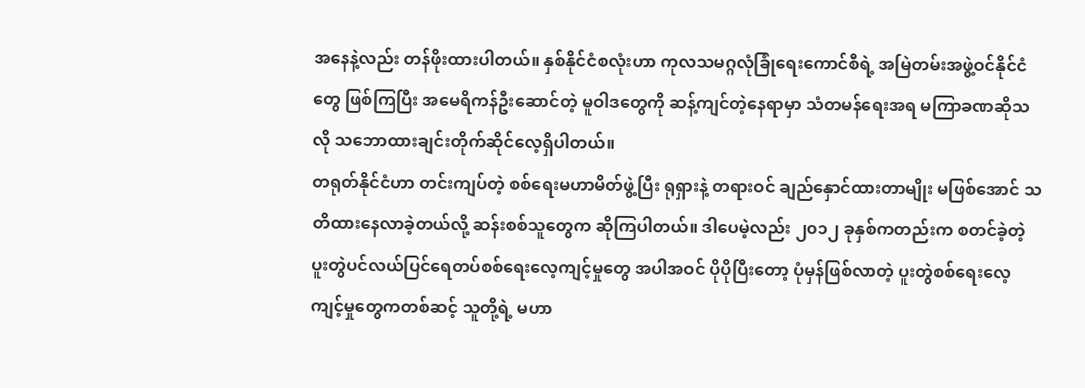အနေနဲ့လည်း တန်ဖိုးထားပါတယ်။ နှစ်နိုင်ငံစလုံးဟာ ကုလသမဂ္ဂလုံခြုံရေးကောင်စီရဲ့ အမြဲတမ်းအဖွဲ့ဝင်နိုင်ငံတွေ ဖြစ်ကြပြီး အမေရိကန်ဦးဆောင်တဲ့ မူဝါဒတွေကို ဆန့်ကျင်တဲ့နေရာမှာ သံတမန်ရေးအရ မကြာခဏဆိုသလို သဘောထားချင်းတိုက်ဆိုင်လေ့ရှိပါတယ်။
တရုတ်နိုင်ငံဟာ တင်းကျပ်တဲ့ စစ်ရေးမဟာမိတ်ဖွဲ့ပြီး ရုရှားနဲ့ တရားဝင် ချည်နှောင်ထားတာမျိုး မဖြစ်အောင် သတိထားနေလာခဲ့တယ်လို့ ဆန်းစစ်သူတွေက ဆိုကြပါတယ်။ ဒါပေမဲ့လည်း ၂၀၁၂ ခုနှစ်ကတည်းက စတင်ခဲ့တဲ့ ပူးတွဲပင်လယ်ပြင်ရေတပ်စစ်ရေးလေ့ကျင့်မှုတွေ အပါအဝင် ပိုပိုပြီးတော့ ပုံမှန်ဖြစ်လာတဲ့ ပူးတွဲစစ်ရေးလေ့ကျင့်မှုတွေကတစ်ဆင့် သူတို့ရဲ့ မဟာ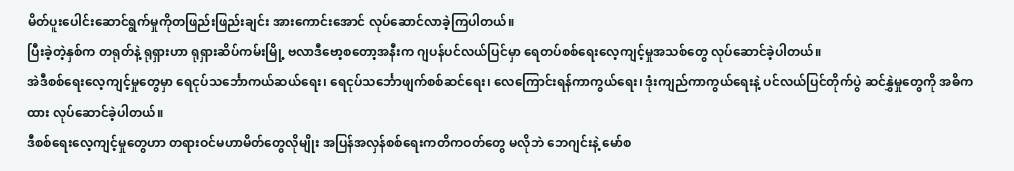မိတ်ပူးပေါင်းဆောင်ရွက်မှုကိုတဖြည်းဖြည်းချင်း အားကောင်းအောင် လုပ်ဆောင်လာခဲ့ကြပါတယ်။
ပြီးခဲ့တဲ့နှစ်က တရုတ်နဲ့ ရုရှားဟာ ရုရှားဆိပ်ကမ်းမြို့ ဗလာဒီဗော့စတော့အနီးက ဂျပန်ပင်လယ်ပြင်မှာ ရေတပ်စစ်ရေးလေ့ကျင့်မှုအသစ်တွေ လုပ်ဆောင်ခဲ့ပါတယ်။
အဲဒီစစ်ရေးလေ့ကျင့်မှုတွေမှာ ရေငုပ်သင်္ဘောကယ်ဆယ်ရေး၊ ရေငုပ်သင်္ဘောဖျက်စစ်ဆင်ရေး၊ လေကြောင်းရန်ကာကွယ်ရေး၊ ဒုံးကျည်ကာကွယ်ရေးနဲ့ ပင်လယ်ပြင်တိုက်ပွဲ ဆင်နွှဲမှုတွေကို အဓိကထား လုပ်ဆောင်ခဲ့ပါတယ်။
ဒီစစ်ရေးလေ့ကျင့်မှုတွေဟာ တရားဝင်မဟာမိတ်တွေလိုမျိုး အပြန်အလှန်စစ်ရေးကတိကဝတ်တွေ မလိုဘဲ ဘေဂျင်းနဲ့ မော်စ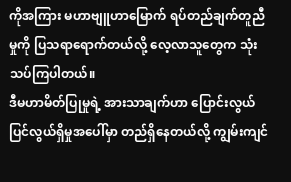ကိုအကြား မဟာဗျူဟာမြောက် ရပ်တည်ချက်တူညီမှုကို ပြသရာရောက်တယ်လို့ လေ့လာသူတွေက သုံးသပ်ကြပါတယ်။
ဒီမဟာမိတ်ပြုမှုရဲ့ အားသာချက်ဟာ ပြောင်းလွယ်ပြင်လွယ်ရှိမှုအပေါ်မှာ တည်ရှိနေတယ်လို့ ကျွမ်းကျင်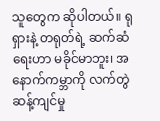သူတွေက ဆိုပါတယ်။ ရုရှားနဲ့ တရုတ်ရဲ့ ဆက်ဆံရေးဟာ မခိုင်မာဘူး၊ အနောက်ကမ္ဘာကို လက်တွဲဆန့်ကျင်မှု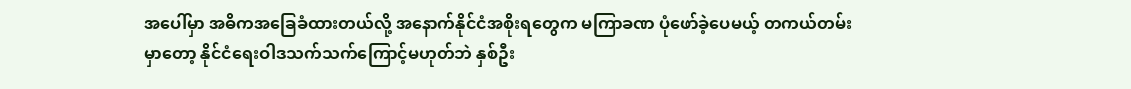အပေါ်မှာ အဓိကအခြေခံထားတယ်လို့ အနောက်နိုင်ငံအစိုးရတွေက မကြာခဏ ပုံဖော်ခဲ့ပေမယ့် တကယ်တမ်းမှာတော့ နိုင်ငံရေးဝါဒသက်သက်ကြောင့်မဟုတ်ဘဲ နှစ်ဦး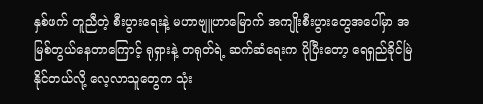နှစ်ဖက် တူညီတဲ့ စီးပွားရေးနဲ့ မဟာဗျူဟာမြောက် အကျိုးစီးပွားတွေအပေါ်မှာ အမြစ်တွယ်နေတာကြောင့် ရုရှားနဲ့ တရုတ်ရဲ့ ဆက်ဆံရေးက ပိုပြီးတော့ ရေရှည်ခိုင်မြဲနိုင်တယ်လို့ လေ့လာသူတွေက သုံး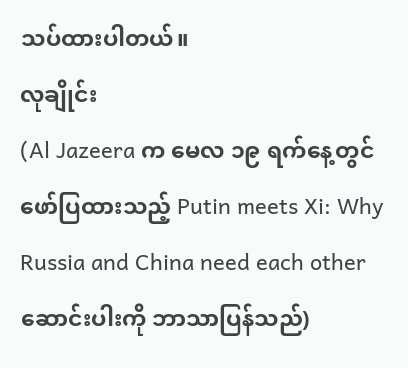သပ်ထားပါတယ်။
လုချိုင်း
(Al Jazeera က မေလ ၁၉ ရက်နေ့တွင် ဖော်ပြထားသည့် Putin meets Xi: Why Russia and China need each other ဆောင်းပါးကို ဘာသာပြန်သည်)